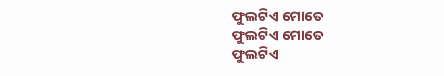ଫୁଲଟିଏ ମୋତେ
ଫୁଲଟିଏ ମୋତେ
ଫୁଲଟିଏ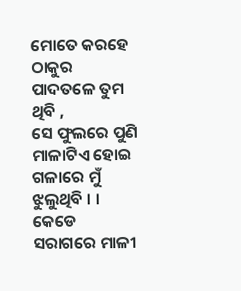ମୋତେ କରହେ ଠାକୁର
ପାଦତଳେ ତୁମ ଥିବି ,
ସେ ଫୁଲରେ ପୁଣି ମାଳାଟିଏ ହୋଇ
ଗଳାରେ ମୁଁ ଝୁଲୁଥିବି । ।
କେଡେ ସରାଗରେ ମାଳୀ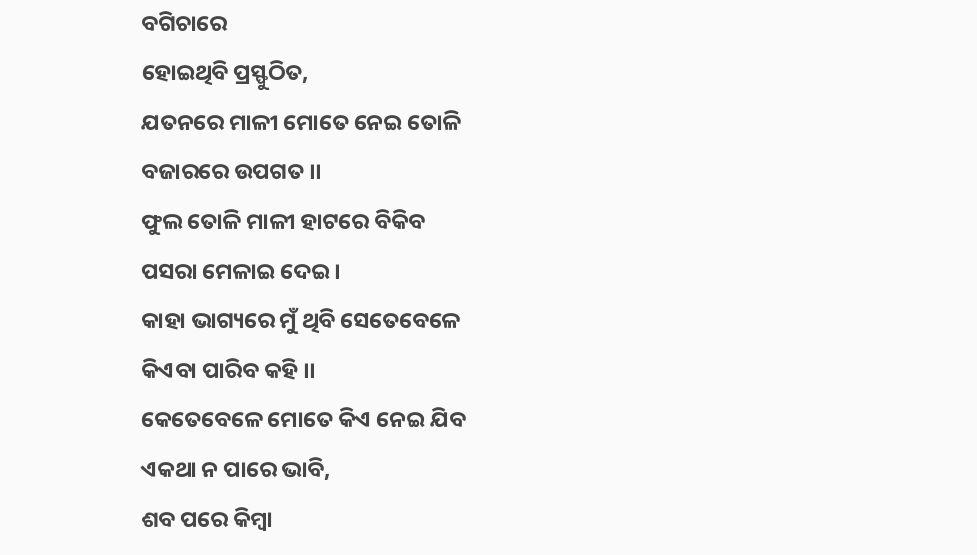ବଗିଚାରେ
ହୋଇଥିବି ପ୍ରସ୍ଫୁଠିତ,
ଯତନରେ ମାଳୀ ମୋତେ ନେଇ ତୋଳି
ବଜାରରେ ଉପଗତ ।।
ଫୁଲ ତୋଳି ମାଳୀ ହାଟରେ ବିକିବ
ପସରା ମେଳାଇ ଦେଇ ।
କାହା ଭାଗ୍ୟରେ ମୁଁ ଥିବି ସେତେବେଳେ
କିଏବା ପାରିବ କହି ।।
କେତେବେଳେ ମୋତେ କିଏ ନେଇ ଯିବ
ଏକଥା ନ ପାରେ ଭାବି,
ଶବ ପରେ କିମ୍ବା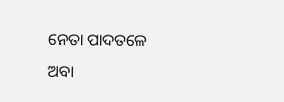ନେତା ପାଦତଳେ
ଅବା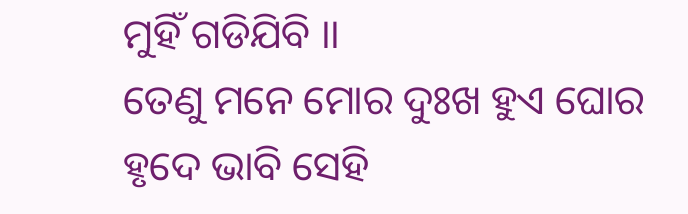ମୁହିଁ ଗଡିଯିବି ।।
ତେଣୁ ମନେ ମୋର ଦୁଃଖ ହୁଏ ଘୋର
ହୃଦେ ଭାବି ସେହି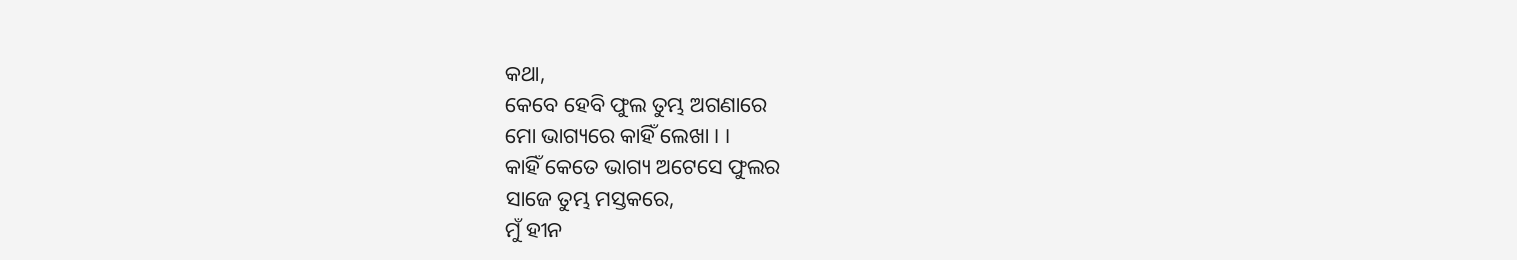କଥା,
କେବେ ହେବି ଫୁଲ ତୁମ୍ଭ ଅଗଣାରେ
ମୋ ଭାଗ୍ୟରେ କାହିଁ ଲେଖା । ।
କାହିଁ କେତେ ଭାଗ୍ୟ ଅଟେସେ ଫୁଲର
ସାଜେ ତୁମ୍ଭ ମସ୍ତକରେ,
ମୁଁ ହୀନ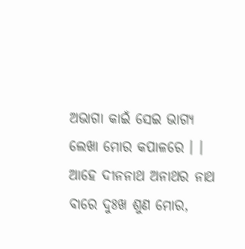ଅଭାଗା କାଇଁ ସେଇ ଭାଗ୍ୟ
ଲେଖା ମୋର କପାଳରେ । ।
ଆହେ ଦୀନନାଥ ଅନାଥର ନାଥ
ବାରେ ଦୁଃଖ ଶୁଣ ମୋର,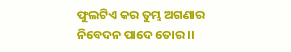ଫୁଲଟିଏ କର ତୁମ୍ଭ ଅଗଣାର
ନିବେଦନ ପାଦେ ତୋର ।।